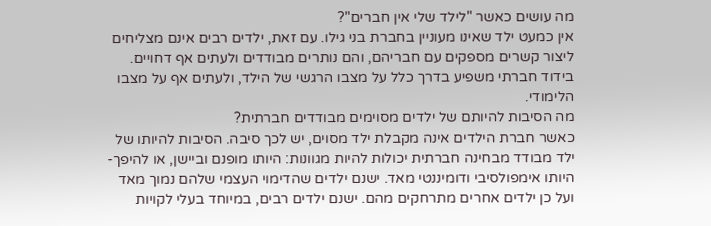מה עושים כאשר "לילד שלי אין חברים"?
אין כמעט ילד שאינו מעוניין בחברת בני גילו. עם זאת, ילדים רבים אינם מצליחים ליצור קשרים מספקים עם חבריהם, והם נותרים מבודדים ולעתים אף דחויים. בידוד חברתי משפיע בדרך כלל על מצבו הרגשי של הילד, ולעתים אף על מצבו הלימודי.
מה הסיבות להיותם של ילדים מסוימים מבודדים חברתית?
כאשר חברת הילדים אינה מקבלת ילד מסוים, יש לכך סיבה. הסיבות להיותו של ילד מבודד מבחינה חברתית יכולות להיות מגוונות: היותו מופנם וביישן, או להיפך- היותו אימפולסיבי ודומיננטי מאד. ישנם ילדים שהדימוי העצמי שלהם נמוך מאד ועל כן ילדים אחרים מתרחקים מהם. ישנם ילדים רבים, במיוחד בעלי לקויות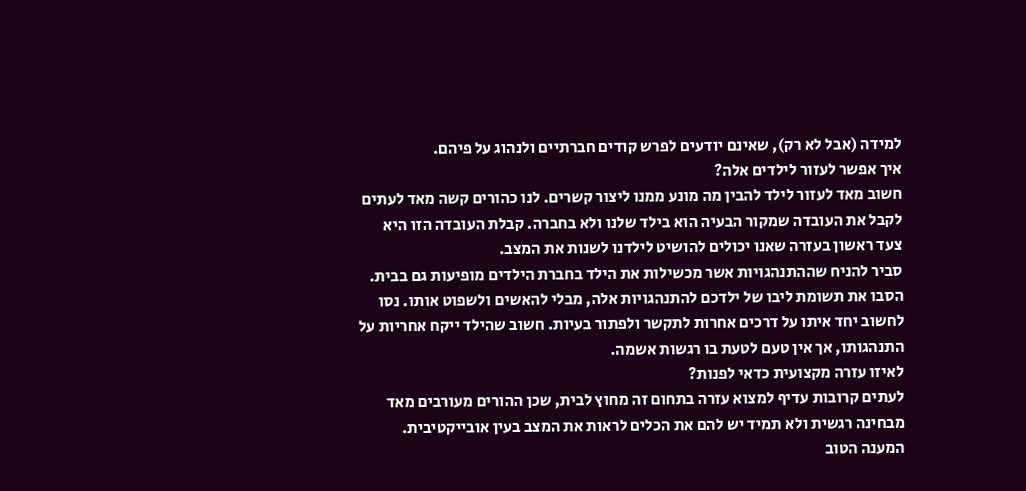למידה (אבל לא רק), שאינם יודעים לפרש קודים חברתיים ולנהוג על פיהם.
איך אפשר לעזור לילדים אלה?
חשוב מאד לעזור לילד להבין מה מונע ממנו ליצור קשרים. לנו כהורים קשה מאד לעתים לקבל את העובדה שמקור הבעיה הוא בילד שלנו ולא בחברה. קבלת העובדה הזו היא צעד ראשון בעזרה שאנו יכולים להושיט לילדנו לשנות את המצב.
סביר להניח שההתנהגויות אשר מכשילות את הילד בחברת הילדים מופיעות גם בבית. הסבו את תשומת ליבו של ילדכם להתנהגויות אלה, מבלי להאשים ולשפוט אותו. נסו לחשוב יחד איתו על דרכים אחרות לתקשר ולפתור בעיות. חשוב שהילד ייקח אחריות על התנהגותו, אך אין טעם לטעת בו רגשות אשמה.
לאיזו עזרה מקצועית כדאי לפנות?
לעתים קרובות עדיף למצוא עזרה בתחום זה מחוץ לבית, שכן ההורים מעורבים מאד מבחינה רגשית ולא תמיד יש להם את הכלים לראות את המצב בעין אובייקטיבית. המענה הטוב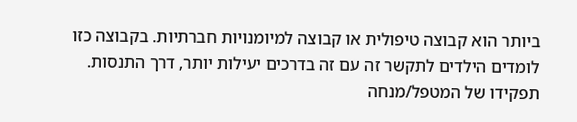ביותר הוא קבוצה טיפולית או קבוצה למיומנויות חברתיות. בקבוצה כזו לומדים הילדים לתקשר זה עם זה בדרכים יעילות יותר, דרך התנסות. תפקידו של המטפל/מנחה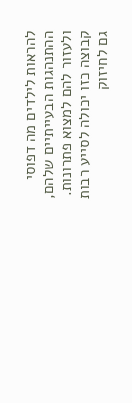להראות לילדים מה דפוסי ההתנהגות הבעייתיים שלהם, ולעזור להם למצוא פתרונות. קבוצה כזו יכולה לסייע רבות גם לחיזוק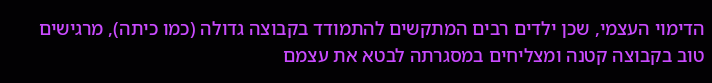הדימוי העצמי, שכן ילדים רבים המתקשים להתמודד בקבוצה גדולה (כמו כיתה), מרגישים טוב בקבוצה קטנה ומצליחים במסגרתה לבטא את עצמם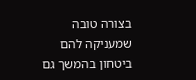בצורה טובה שמעניקה להם ביטחון בהמשך גם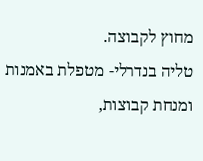מחוץ לקבוצה.
טליה בנדרלי- מטפלת באמנות ומנחת קבוצות,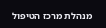מנהלת מרכז הטיפול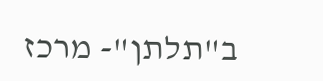ב"תלתן"- מרכז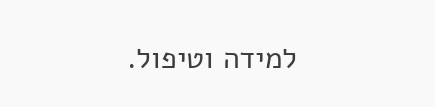למידה וטיפול.